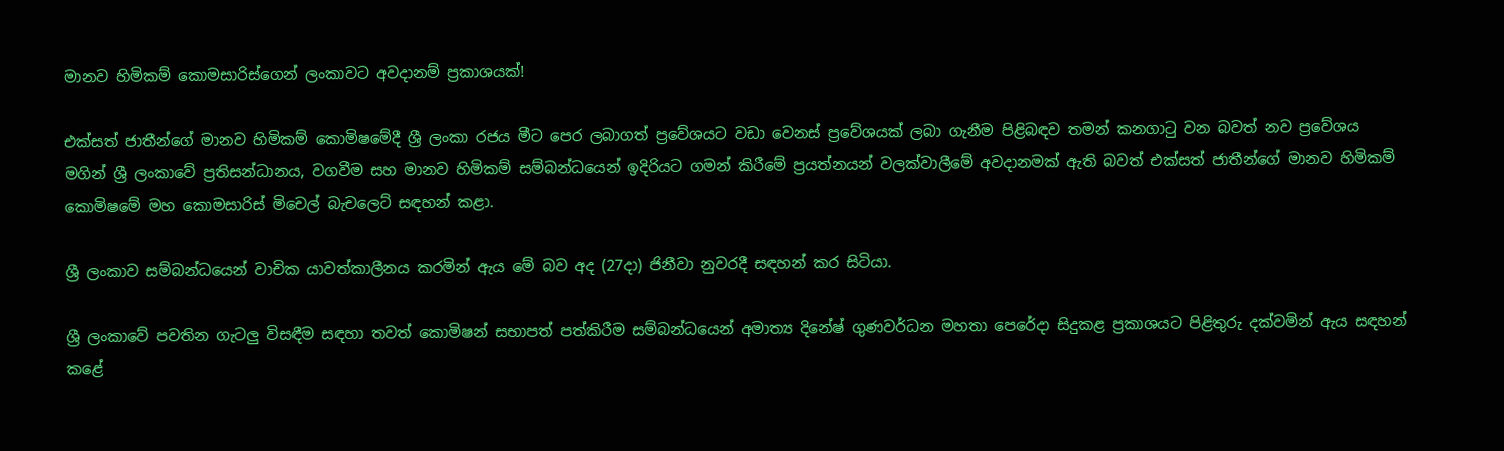මානව හිමිකම් කොමසාරිස්ගෙන් ලංකාවට අවදානම් ප්‍රකාශයක්!

එක්සත් ජාතීන්ගේ මානව හිමිකම් කොමිෂමේදී ශ්‍රී ලංකා රජය මීට පෙර ලබාගත් ප්‍රවේශයට වඩා වෙනස් ප්‍රවේශයක් ලබා ගැනීම පිළිබඳව තමන් කනගාටු වන බවත් නව ප්‍රවේශය මගින් ශ්‍රී ලංකාවේ ප්‍රතිසන්ධානය, වගවීම සහ මානව හිමිකම් සම්බන්ධයෙන් ඉදිරියට ගමන් කිරීමේ ප්‍රයත්නයන් වලක්වාලීමේ අවදානමක් ඇති බවත් එක්සත් ජාතීන්ගේ මානව හිමිකම් කොමිෂමේ මහ කොමසාරිස් මිචෙල් බැචලෙට් සඳහන් කළා.

ශ්‍රී ලංකාව සම්බන්ධයෙන් වාචික යාවත්කාලීනය කරමින් ඇය මේ බව අද (27දා) ජිනීවා නුවරදී සඳහන් කර සිටියා.

ශ්‍රී ලංකාවේ පවතින ගැටලු විසඳීම සඳහා තවත් කොමිෂන් සභාපත් පත්කිරීම සම්බන්ධයෙන් අමාත්‍ය දිනේෂ් ගුණවර්ධන මහතා පෙරේදා සිදුකළ ප්‍රකාශයට පිළිතුරු දක්වමින් ඇය සඳහන් කළේ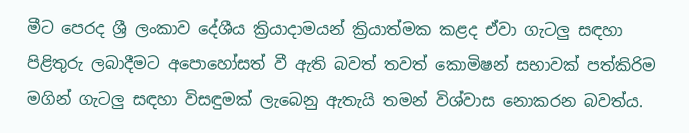මීට පෙරද ශ්‍රී ලංකාව දේශීය ක්‍රියාදාමයන් ක්‍රියාත්මක කළද ඒවා ගැටලු සඳහා පිළිතුරු ලබාදීමට අපොහෝසත් වී ඇති බවත් තවත් කොමිෂන් සභාවක් පත්කිරිම මගින් ගැටලු සඳහා විසඳුමක් ලැබෙනු ඇතැයි තමන් විශ්වාස නොකරන බවත්ය.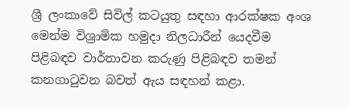ශ්‍රී ලංකාවේ සිවිල් කටයුතු සඳහා ආරක්ෂක අංශ මෙන්ම විශ්‍රාමික හමුදා නිලධාරීන් යෙදවීම පිළිබඳව වාර්තාවන කරුණු පිළිබඳව තමන් කනගාටුවන බවත් ඇය සඳහන් කළා.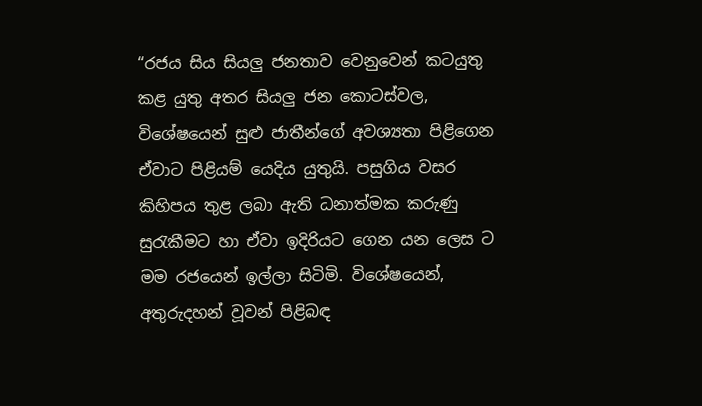“රජය සිය සියලු ජනතාව වෙනුවෙන් කටයුතු කළ යුතු අතර සියලු ජන කොටස්වල, විශේෂයෙන් සුළු ජාතීන්ගේ අවශ්‍යතා පිළිගෙන ඒවාට පිළියම් යෙදිය යුතුයි. පසුගිය වසර කිහිපය තුළ ලබා ඇති ධනාත්මක කරුණු සුරැකීමට හා ඒවා ඉදිරියට ගෙන යන ලෙස ට මම රජයෙන් ඉල්ලා සිටිමි. විශේෂයෙන්, අතුරුදහන් වූවන් පිළිබඳ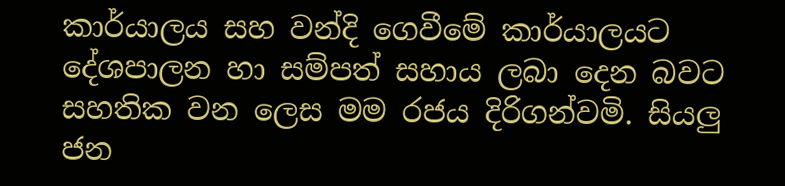කාර්යාලය සහ වන්දි ගෙවීමේ කාර්යාලයට දේශපාලන හා සම්පත් සහාය ලබා දෙන බවට සහතික වන ලෙස මම රජය දිරිගන්වමි. සියලු ජන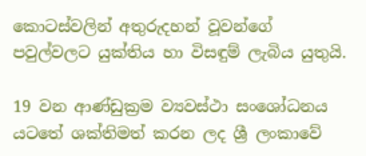කොටස්වලින් අතුරුදහන් වූවන්ගේ පවුල්වලට යුක්තිය හා විසඳුම් ලැබිය යුතුයි.

19 වන ආණ්ඩුක්‍රම ව්‍යවස්ථා සංශෝධනය යටතේ ශක්තිමත් කරන ලද ශ්‍රී ලංකාවේ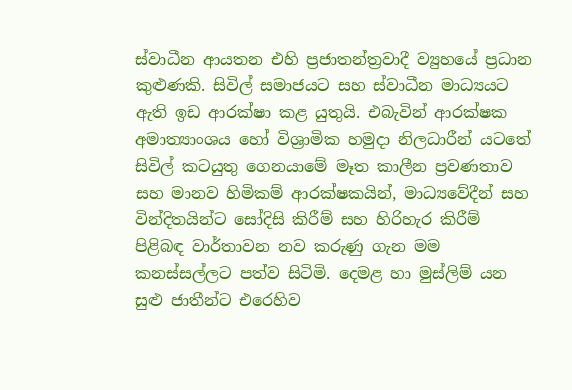ස්වාධීන ආයතන එහි ප්‍රජාතන්ත්‍රවාදී ව්‍යුහයේ ප්‍රධාන කුළුණකි. සිවිල් සමාජයට සහ ස්වාධීන මාධ්‍යයට ඇති ඉඩ ආරක්ෂා කළ යුතුයි. එබැවින් ආරක්ෂක අමාත්‍යාංශය හෝ විශ්‍රාමික හමුදා නිලධාරීන් යටතේ සිවිල් කටයුතු ගෙනයාමේ මෑත කාලීන ප්‍රවණතාව සහ මානව හිමිකම් ආරක්ෂකයින්, මාධ්‍යවේදීන් සහ වින්දිතයින්ට සෝදිසි කිරීම් සහ හිරිහැර කිරීම් පිළිබඳ වාර්තාවන නව කරුණු ගැන මම කනස්සල්ලට පත්ව සිටිමි. දෙමළ හා මුස්ලිම් යන සුළු ජාතීන්ට එරෙහිව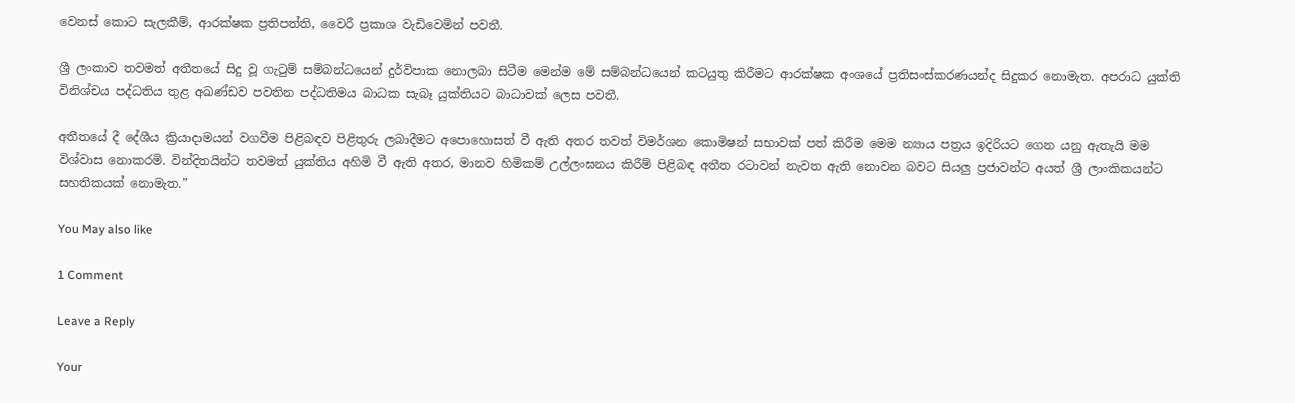වෙනස් කොට සැලකීම්, ආරක්ෂක ප්‍රතිපත්ති, වෛරී ප්‍රකාශ වැඩිවෙමින් පවතී.

ශ්‍රී ලංකාව තවමත් අතීතයේ සිදු වූ ගැටුම් සම්බන්ධයෙන් දුර්විපාක නොලබා සිටීම මෙන්ම මේ සම්බන්ධයෙන් කටයුතු කිරීමට ආරක්ෂක අංශයේ ප්‍රතිසංස්කරණයන්ද සිදුකර නොමැත. අපරාධ යුක්ති විනිශ්චය පද්ධතිය තුළ අඛණ්ඩව පවතින පද්ධතිමය බාධක සැබෑ යුක්තියට බාධාවක් ලෙස පවතී.

අතීතයේ දී දේශීය ක්‍රියාදාමයන් වගවීම පිළිබඳව පිළිතුරු ලබාදීමට අපොහොසත් වී ඇති අතර තවත් විමර්ශන කොමිෂන් සභාවක් පත් කිරීම මෙම න්‍යාය පත්‍රය ඉදිරියට ගෙන යනු ඇතැයි මම විශ්වාස නොකරමි. වින්දිතයින්ට තවමත් යුක්තිය අහිමි වී ඇති අතර, මානව හිමිකම් උල්ලංඝනය කිරීම් පිළිබඳ අතීත රටාවන් නැවත ඇති නොවන බවට සියලු ප්‍රජාවන්ට අයත් ශ්‍රී ලාංකිකයන්ට සහතිකයක් නොමැත.”

You May also like

1 Comment

Leave a Reply

Your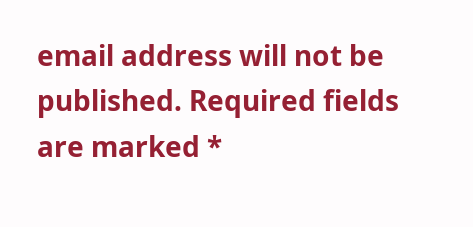email address will not be published. Required fields are marked *